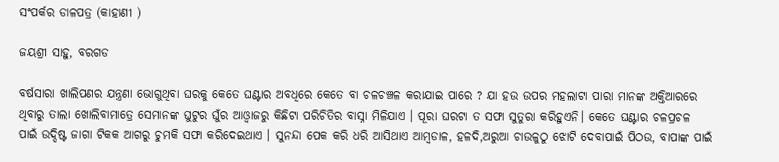ସଂପର୍କର ଡାଳପତ୍ର (କାହାଣୀ )

ଜୟଶ୍ରୀ ସାହୁ, ବରଗଡ

ବର୍ଷସାରା ଖାଲିପଣର ଯନ୍ତ୍ରଣା ଭୋଗୁଥିବା ଘରକୁ କେତେ ଘଣ୍ଟାର ଅବଧିରେ କେତେ ବା ଚଳଚଞ୍ଚଳ କରାଯାଇ ପାରେ ? ଯା ହଉ ଉପର ମହଲାଟା ପାରା ମାନଙ୍କ ଅକ୍ତିଆରରେ ଥିବାରୁ ତାଲା ଖୋଲିବାମାତ୍ରେ ସେମାନଙ୍କ ଘୁଟୁର ଘୁଁର ଆଓ୍ବାଜରୁ କିଛିଟା ପରିଚିତିର ବାସ୍ନା ମିଳିଯାଏ । ପୂରା ଘରଟା ତ ସଫା ସୁତୁରା କରିହୁଏନି। କେତେ ଘଣ୍ଟାର ଚଳପ୍ରଚଳ ପାଇଁ ଉଦ୍ଦିଷ୍ଟ ଜାଗା ଟିକକ ଆଗରୁ ଚୁମକି ସଫା କରିଦେଇଥାଏ । ସୁନନ୍ଦା ପେକ କରି ଧରି ଆସିଥାଏ ଆମ୍ବଡାଳ, ହଳଦି,ଅରୁଆ ଚାଉଳୁଠୁ ଝୋଟି ଦେବାପାଇଁ ପିଠଉ, ବାପାଙ୍କ ପାଇଁ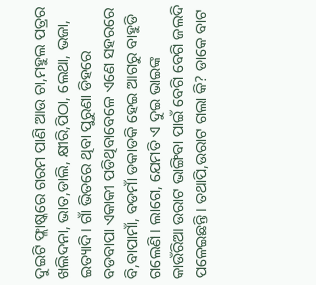ଦୁଇଟି ଫ୍ଲାଷ୍କରେ ଗରମ ପାଣି ଆଉ ଚା,ମହୁଲ ପତ୍ରର ଖଲିଦନା, ଭାତ,ଡାଲି, କ୍ଷୀରି,ପିଠା, ଲେଥା, ଭଜା, ଇତ୍ୟାଦି। ଗାଁ ଭିତରେ ଥିବା ପୁରୁଣା ଡିହରେ ବଡବାପା ଏକାକୀ ପଡିଥିବାବେଳେ ଏଣେ ସହରରେ ବି,ବାପାମାଁ, ବଡମାଁ ଡକାଡକି ହେଇ ଆଗରୁ ବାହୁଡି ଗଲେଣି। ଲାଗେ, ଯେମତି ଏ ଦୁଇ ଭାଇଙ୍କ କାଉଁରିଆ ଉରାଟ ଭାଙ୍ଗିବା ପାଇଁ ବେଗି ବେଗି ଜଲଦି ପଳେଇଛନ୍ତି। ତଥାପି,ଉରାଟ ଗଲା କି? ଡାକେ ବାଟ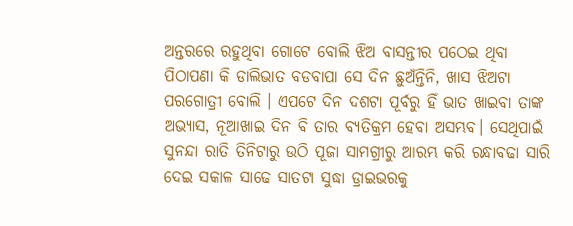ଅନ୍ତରରେ ରହୁଥିବା ଗୋଟେ ବୋଲି ଝିଅ ବାସନ୍ତୀର ପଠେଇ ଥିବା ପିଠାପଣା କି ଡାଲିଭାତ ବଡବାପା ସେ ଦିନ ଛୁଅଁନ୍ତିନି, ଖାସ ଝିଅଟା ପରଗୋତ୍ରୀ ବୋଲି । ଏପଟେ ଦିନ ଦଶଟା ପୂର୍ବରୁ ହିଁ ଭାତ ଖାଇବା ତାଙ୍କ ଅଭ୍ୟାସ, ନୂଆଖାଇ ଦିନ ବି ତାର ବ୍ୟତିକ୍ରମ ହେବା ଅସମ୍ଭବ। ସେଥିପାଇଁ ସୁନନ୍ଦା ରାତି ତିନିଟାରୁ ଉଠି ପୂଜା ସାମଗ୍ରୀରୁ ଆରମ୍ଭ କରି ରନ୍ଧାବଢା ସାରି ଦେଇ ସକାଳ ସାଢେ ସାତଟା ସୁଦ୍ଧା ଡ୍ରାଇଭରକୁ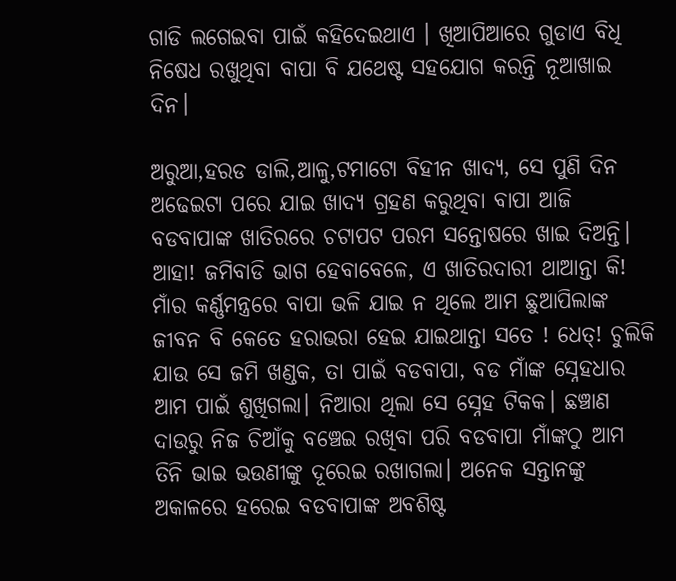ଗାଡି ଲଗେଇବା ପାଇଁ କହିଦେଇଥାଏ । ଖିଆପିଆରେ ଗୁଡାଏ ବିଧି ନିଷେଧ ରଖୁଥିବା ବାପା ବି ଯଥେଷ୍ଟ ସହଯୋଗ କରନ୍ତି ନୂଆଖାଇ ଦିନ।

ଅରୁଆ,ହରଡ ଡାଲି,ଆଳୁ,ଟମାଟୋ ବିହୀନ ଖାଦ୍ୟ, ସେ ପୁଣି ଦିନ ଅଢେଇଟା ପରେ ଯାଇ ଖାଦ୍ୟ ଗ୍ରହଣ କରୁଥିବା ବାପା ଆଜି ବଡବାପାଙ୍କ ଖାତିରରେ ଚଟାପଟ ପରମ ସନ୍ତୋଷରେ ଖାଇ ଦିଅନ୍ତି। ଆହା! ଜମିବାଡି ଭାଗ ହେବାବେଳେ, ଏ ଖାତିରଦାରୀ ଥାଆନ୍ତା କି! ମାଁର କର୍ଣ୍ଣମନ୍ତ୍ରରେ ବାପା ଭଳି ଯାଇ ନ ଥିଲେ ଆମ ଛୁଆପିଲାଙ୍କ ଜୀବନ ବି କେତେ ହରାଭରା ହେଇ ଯାଇଥାନ୍ତା ସତେ ! ଧେତ୍! ଚୁଲିକି ଯାଉ ସେ ଜମି ଖଣ୍ଡକ, ତା ପାଇଁ ବଡବାପା, ବଡ ମାଁଙ୍କ ସ୍ନେହଧାର ଆମ ପାଇଁ ଶୁଖିଗଲା। ନିଆରା ଥିଲା ସେ ସ୍ନେହ ଟିକକ। ଛଞ୍ଚାଣ ଦାଉରୁ ନିଜ ଚିଆଁକୁ ବଞ୍ଚେଇ ରଖିବା ପରି ବଡବାପା ମାଁଙ୍କଠୁ ଆମ ତିନି ଭାଇ ଭଉଣୀଙ୍କୁ ଦୂରେଇ ରଖାଗଲା। ଅନେକ ସନ୍ତାନଙ୍କୁ ଅକାଳରେ ହରେଇ ବଡବାପାଙ୍କ ଅବଶିଷ୍ଟ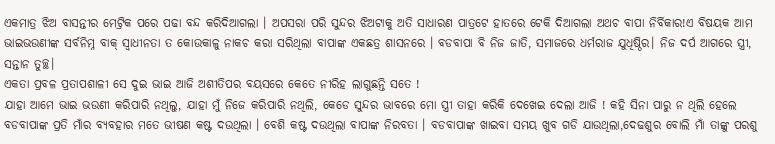ଏକମାତ୍ର ଝିଅ ବାସନ୍ତୀର ମେଟ୍ରିକ ପରେ ପଢା ବନ୍ଦ କରିଦିଆଗଲା । ଅପସରା ପରି ସୁନ୍ଦର ଝିଅଟାକୁ ଅତି ସାଧାରଣ ପାତ୍ରଟେ ହାତରେ ଟେକି ଦିଆଗଲା ଅଥଚ ବାପା ନିର୍ବିକାର!ଏ ବିଷୟକ ଆମ ଭାଇଭଉଣୀଙ୍କ ସର୍ବନିମ୍ନ ବାକ୍ ସ୍ବାଧୀନତା ତ କୋଉକାଳୁ ନାକଚ କରା ସରିଥିଲା ବାପାଙ୍କ ଏକଛତ୍ର ଶାସନରେ । ବଡବାପା ବି ନିଜ ଜାତି, ସମାଜରେ ଧର୍ମରାଜ ଯୁଧିଷ୍ଠିର। ନିଜ ଦର୍ପ ଆଗରେ ସ୍ତ୍ରୀ, ସନ୍ତାନ ତୁଚ୍ଛ।
ଏକତା ପ୍ରବଳ ପ୍ରତାପଶାଳୀ ସେ ଦୁଇ ଭାଇ ଆଜି ଅଶୀତିପର ବୟସରେ କେତେ ନୀରିହ ଲାଗୁଛନ୍ତି ସତେ !
ଯାହା ଆମେ ଭାଇ ଭଉଣୀ କରିପାରି ନଥିଲୁ, ଯାହା ମୁଁ ନିଜେ କରିପାରି ନଥିଲି, କେଡେ ସୁନ୍ଦର ଭାବରେ ମୋ ସ୍ତ୍ରୀ ତାହା କରିକି ଦେଖେଇ ଦେଲା ଆଜି ! କହି ସିନା ପାରୁ ନ ଥିଲି ହେଲେ ବଡବାପାଙ୍କ ପ୍ରତି ମାଁର ବ୍ୟବହାର ମତେ ଭୀଷଣ କଷ୍ଟ ଦଉଥିଲା । ବେଶି କଷ୍ଟ ଦଉଥିଲା ବାପାଙ୍କ ନିରବତା । ବଡବାପାଙ୍କ ଖାଇବା ସମୟ ଖୁବ ଗଡି ଯାଉଥିଲା,ଦେଢଶୁର ବୋଲି ମାଁ ତାଙ୍କୁ ପରଶୁ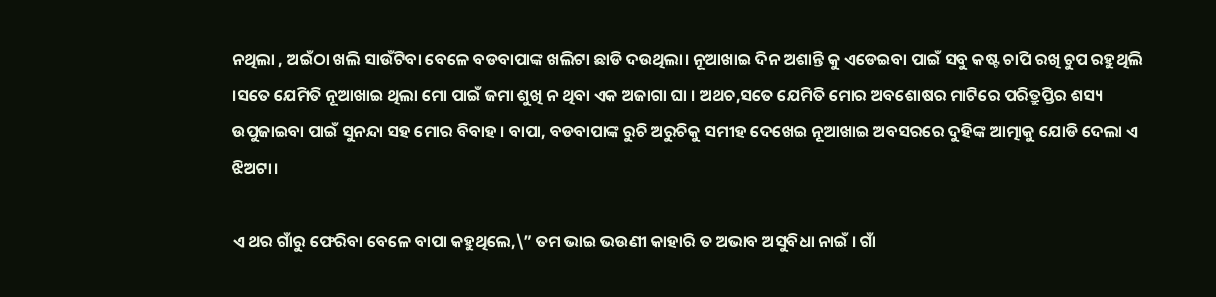ନଥିଲା , ଅଇଁଠା ଖଲି ସାଉଁଟିବା ବେଳେ ବଡବାପାଙ୍କ ଖଲିଟା ଛାଡି ଦଉଥିଲା। ନୂଆଖାଇ ଦିନ ଅଶାନ୍ତି କୁ ଏଡେଇବା ପାଇଁ ସବୁ କଷ୍ଟ ଚାପି ରଖି ଚୁପ ରହୁଥିଲି ।ସତେ ଯେମିତି ନୂଆଖାଇ ଥିଲା ମୋ ପାଇଁ ଜମା ଶୁଖି ନ ଥିବା ଏକ ଅଜାଗା ଘା । ଅଥଚ,ସତେ ଯେମିତି ମୋର ଅବଶୋଷର ମାଟିରେ ପରିତ୍ରୁପ୍ତିର ଶସ୍ୟ ଉପୁଜାଇବା ପାଇଁ ସୁନନ୍ଦା ସହ ମୋର ବିବାହ । ବାପା, ବଡବାପାଙ୍କ ରୁଚି ଅରୁଚିକୁ ସମୀହ ଦେଖେଇ ନୂଆଖାଇ ଅବସରରେ ଦୁହିଙ୍କ ଆତ୍ମାକୁ ଯୋଡି ଦେଲା ଏ ଝିଅଟା।

ଏ ଥର ଗାଁରୁ ଫେରିବା ବେଳେ ବାପା କହୁଥିଲେ,\” ତମ ଭାଇ ଭଉଣୀ କାହାରି ତ ଅଭାବ ଅସୁବିଧା ନାଇଁ । ଗାଁ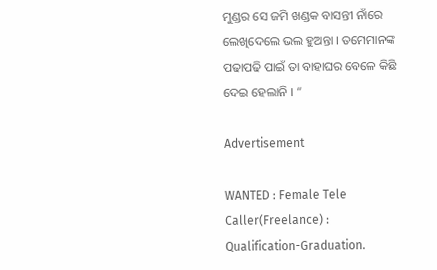ମୁଣ୍ଡର ସେ ଜମି ଖଣ୍ଡକ ବାସନ୍ତୀ ନାଁରେ ଲେଖିଦେଲେ ଭଲ ହୁଅନ୍ତା । ତମେମାନଙ୍କ ପଢାପଢି ପାଇଁ ତା ବାହାଘର ବେଳେ କିଛି ଦେଇ ହେଲାନି । “

Advertisement

WANTED : Female Tele Caller(Freelance) : Qualification-Graduation.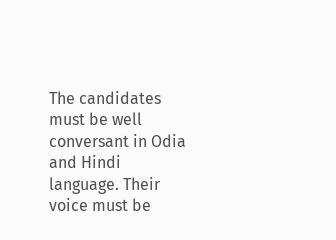The candidates must be well conversant in Odia and Hindi language. Their voice must be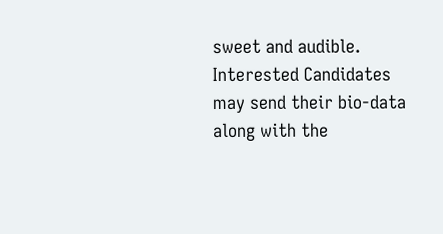sweet and audible. Interested Candidates may send their bio-data along with the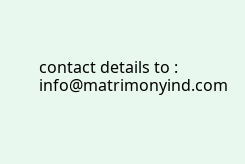contact details to : info@matrimonyind.com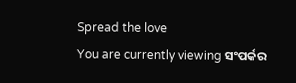Spread the love
You are currently viewing ସଂପର୍କର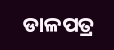ଡାଳପତ୍ର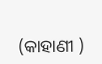(କାହାଣୀ )